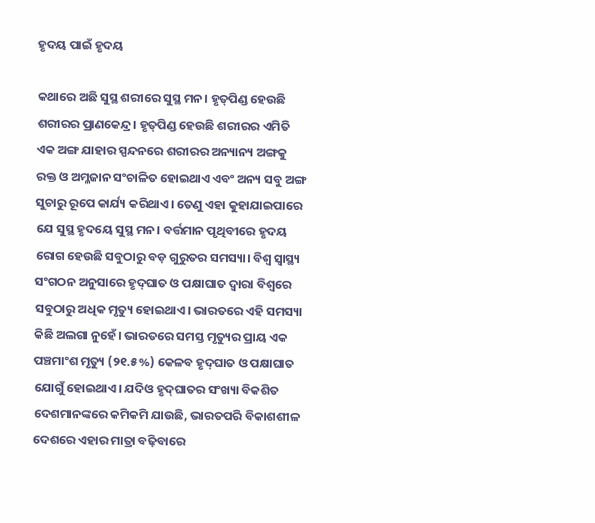ହୃଦୟ ପାଇଁ ହୃଦୟ

କଥାରେ ଅଛି ସୁସ୍ଥ ଶରୀରେ ସୁସ୍ଥ ମନ। ହୃତ୍‌ପିଣ୍ଡ ହେଉଛି ଶରୀରର ପ୍ରାଣକେନ୍ଦ୍ର। ହୃତ୍‌ପିଣ୍ଡ ହେଉଛି ଶରୀରର ଏମିତି ଏକ ଅଙ୍ଗ ଯାହାର ସ୍ପନ୍ଦନରେ ଶରୀରର ଅନ୍ୟାନ୍ୟ ଅଙ୍ଗକୁ ରକ୍ତ ଓ ଅମ୍ଳଜାନ ସଂଚାଳିତ ହୋଇଥାଏ ଏବଂ ଅନ୍ୟ ସବୁ ଅଙ୍ଗ ସୁଚାରୁ ରୂପେ କାର୍ଯ୍ୟ କରିଥାଏ। ତେଣୁ ଏହା କୁହାଯାଇପାରେ ଯେ ସୁସ୍ଥ ହୃଦୟେ ସୁସ୍ଥ ମନ। ବର୍ତ୍ତମାନ ପୃଥିବୀରେ ହୃଦୟ ରୋଗ ହେଉଛି ସବୁଠାରୁ ବଡ଼ ଗୁରୁତର ସମସ୍ୟା। ବିଶ୍ବ ସ୍ବାସ୍ଥ୍ୟ ସଂଗଠନ ଅନୁସାରେ ହୃଦ୍‌ଘାତ ଓ ପକ୍ଷାଘାତ ଦ୍ବାରା ବିଶ୍ବରେ ସବୁଠାରୁ ଅଧିକ ମୃତ୍ୟୁ ହୋଇଥାଏ। ଭାରତରେ ଏହି ସମସ୍ୟା କିଛି ଅଲଗା ନୁହେଁ। ଭାରତରେ ସମସ୍ତ ମୃତ୍ୟୁର ପ୍ରାୟ ଏକ ପଞ୍ଚମାଂଶ ମୃତ୍ୟୁ (୨୧.୫%) କେଳବ ହୃଦ୍‌ଘାତ ଓ ପକ୍ଷାଘାତ ଯୋଗୁଁ ହୋଇଥାଏ। ଯଦିଓ ହୃଦ୍‌ଘାତର ସଂଖ୍ୟା ବିକଶିତ ଦେଶମାନଙ୍କରେ କମିକମି ଯାଉଛି, ଭାରତପରି ବିକାଶଶୀଳ ଦେଶରେ ଏହାର ମାତ୍ରା ବଢ଼ିବାରେ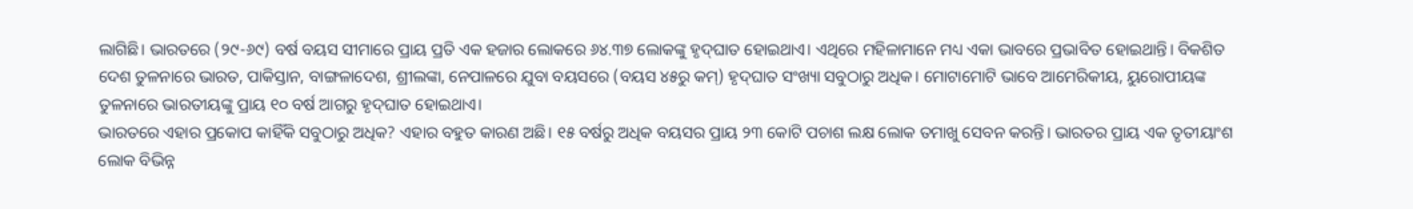ଲାଗିଛି। ଭାରତରେ (୨୯-୬୯) ବର୍ଷ ବୟସ ସୀମାରେ ପ୍ରାୟ ପ୍ରତି ଏକ ହଜାର ଲୋକରେ ୬୪.୩୭ ଲୋକଙ୍କୁ ହୃଦ୍‌ଘାତ ହୋଇଥାଏ। ଏଥିରେ ମହିଳାମାନେ ମଧ୍ୟ ଏକା ଭାବରେ ପ୍ରଭାବିତ ହୋଇଥାନ୍ତି। ବିକଶିତ ଦେଶ ତୁଳନାରେ ଭାରତ, ପାକିସ୍ତାନ, ବାଙ୍ଗଳାଦେଶ, ଶ୍ରୀଲଙ୍କା, ନେପାଳରେ ଯୁବା ବୟସରେ (ବୟସ ୪୫ରୁ କମ୍‌) ହୃଦ୍‌ଘାତ ସଂଖ୍ୟା ସବୁଠାରୁ ଅଧିକ। ମୋଟାମୋଟି ଭାବେ ଆମେରିକୀୟ, ୟୁରୋପୀୟଙ୍କ ତୁଳନାରେ ଭାରତୀୟଙ୍କୁ ପ୍ରାୟ ୧୦ ବର୍ଷ ଆଗରୁ ହୃଦ୍‌ଘାତ ହୋଇଥାଏ।
ଭାରତରେ ଏହାର ପ୍ରକୋପ କାହିଁକି ସବୁଠାରୁ ଅଧିକ? ଏହାର ବହୁତ କାରଣ ଅଛି। ୧୫ ବର୍ଷରୁ ଅଧିକ ବୟସର ପ୍ରାୟ ୨୩ କୋଟି ପଚାଶ ଲକ୍ଷ ଲୋକ ତମାଖୁ ସେବନ କରନ୍ତି। ଭାରତର ପ୍ରାୟ ଏକ ତୃତୀୟାଂଶ ଲୋକ ବିଭିନ୍ନ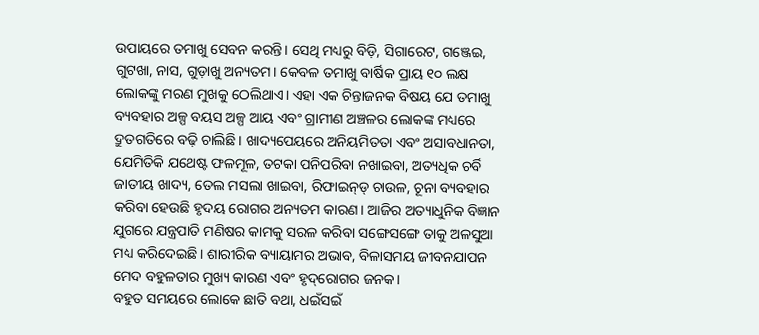ଉପାୟରେ ତମାଖୁ ସେବନ କରନ୍ତି। ସେଥି ମଧ୍ୟରୁ ବିଡ଼ି, ସିଗାରେଟ, ଗଞ୍ଜେଇ, ଗୁଟଖା, ନାସ, ଗୁଡ଼ାଖୁ ଅନ୍ୟତମ। କେବଳ ତମାଖୁ ବାର୍ଷିକ ପ୍ରାୟ ୧୦ ଲକ୍ଷ ଲୋକଙ୍କୁ ମରଣ ମୁଖକୁ ଠେଲିଥାଏ। ଏହା ଏକ ଚିନ୍ତାଜନକ ବିଷୟ ଯେ ତମାଖୁ ବ୍ୟବହାର ଅଳ୍ପ ବୟସ ଅଳ୍ପ ଆୟ ଏବଂ ଗ୍ରାମୀଣ ଅଞ୍ଚଳର ଲୋକଙ୍କ ମଧ୍ୟରେ ଦ୍ରୁତଗତିରେ ବଢ଼ି ଚାଲିଛି। ଖାଦ୍ୟପେୟରେ ଅନିୟମିତତା ଏବଂ ଅସାବଧାନତା, ଯେମିତିକି ଯଥେଷ୍ଟ ଫଳମୂଳ, ତଟକା ପନିପରିବା ନଖାଇବା, ଅତ୍ୟଧିକ ଚର୍ବି ଜାତୀୟ ଖାଦ୍ୟ, ତେଲ ମସଲା ଖାଇବା, ରିଫାଇନ୍‌ଡ୍‌ ଚାଉଳ, ଚୂନା ବ୍ୟବହାର କରିବା ହେଉଛି ହୃଦୟ ରୋଗର ଅନ୍ୟତମ କାରଣ। ଆଜିର ଅତ୍ୟାଧୁନିକ ବିଜ୍ଞାନ ଯୁଗରେ ଯନ୍ତ୍ରପାତି ମଣିଷର କାମକୁ ସରଳ କରିବା ସଙ୍ଗେସଙ୍ଗେ ତାକୁ ଅଳସୁଆ ମଧ୍ୟ କରିଦେଇଛି। ଶାରୀରିକ ବ୍ୟାୟାମର ଅଭାବ, ବିଳାସମୟ ଜୀବନଯାପନ ମେଦ ବହୁଳତାର ମୁଖ୍ୟ କାରଣ ଏବଂ ହୃଦ୍‌ରୋଗର ଜନକ।
ବହୁତ ସମୟରେ ଲୋକେ ଛାତି ବଥା, ଧଇଁସଇଁ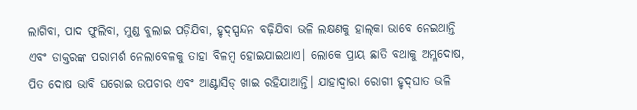ଲାଗିବା, ପାଦ ଫୁଲିବା, ମୁଣ୍ଡ ବୁଲାଇ ପଡ଼ିଯିବା, ହୃଦ୍‌ସ୍ପନ୍ଦନ ବଢ଼ିଯିବା ଭଳି ଲକ୍ଷଣକୁ ହାଲ୍‌କା ଭାବେ ନେଇଥାନ୍ତି ଏବଂ ଡାକ୍ତରଙ୍କ ପରାମର୍ଶ ନେଲାବେଳକୁ ତାହା ବିଳମ୍ବ ହୋଇଯାଇଥାଏ। ଲୋକେ ପ୍ରାୟ ଛାତି ବଥାକୁ ଅମ୍ଳଦୋଷ, ପିତ ଦୋଷ ଭାବି ଘରୋଇ ଉପଚାର ଏବଂ ଆଣ୍ଟାସିଡ୍‌ ଖାଇ ରହିଯାଆନ୍ତି। ଯାହାଦ୍ବାରା ରୋଗୀ ହୃଦ୍‌ଘାତ ଭଳି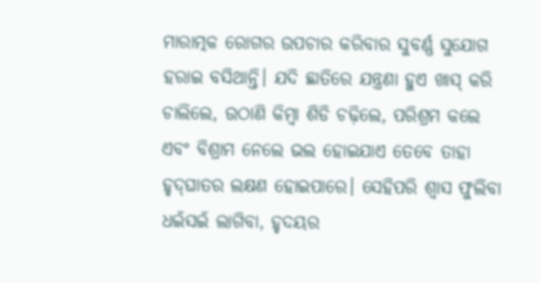ମାରାତ୍ମକ ରୋଗର ଉପଚାର କରିବାର ସୁବର୍ଣ୍ଣ ସୁଯୋଗ ହରାଇ ବସିଥାନ୍ତି। ଯଦି ଛାତିରେ ଯନ୍ତ୍ରଣା ହୁଏ ଖାସ୍‌ କରି ଚାଲିଲେ, ଉଠାଣି କିମ୍ବା ଶିଡି ଚଢ଼ିଲେ, ପରିଶ୍ରମ କଲେ ଏବଂ ବିଶ୍ରାମ ନେଲେ ଭଲ ହୋଇଯାଏ ତେବେ ତାହା ହୃଦ୍‌ଘାତର ଲକ୍ଷଣ ହୋଇପାରେ। ସେହିପରି ଶ୍ବାସ ଫୁଲିବା ଧଇଁସଇଁ ଲାଗିବା, ହୃଦୟର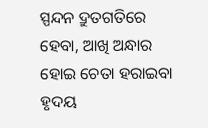ସ୍ପନ୍ଦନ ଦ୍ରୁତଗତିରେ ହେବା, ଆଖି ଅନ୍ଧାର ହୋଇ ଚେତା ହରାଇବା ହୃଦୟ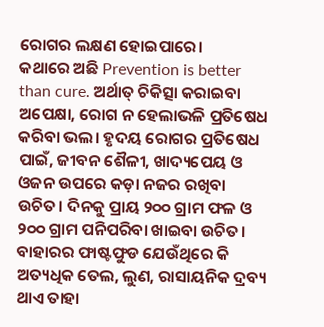ରୋଗର ଲକ୍ଷଣ ହୋଇପାରେ।
କଥାରେ ଅଛି Prevention is better than cure. ଅର୍ଥାତ୍‌ ଚିକିତ୍ସା କରାଇବା ଅପେକ୍ଷା, ରୋଗ ନ ହେଲାଭଳି ପ୍ରତିଷେଧ କରିବା ଭଲ। ହୃଦୟ ରୋଗର ପ୍ରତିଷେଧ ପାଇଁ, ଜୀବନ ଶୈଳୀ, ଖାଦ୍ୟପେୟ ଓ ଓଜନ ଉପରେ କଡ଼ା ନଜର ରଖିବା ଉଚିତ। ଦିନକୁ ପ୍ରାୟ ୨୦୦ ଗ୍ରାମ ଫଳ ଓ ୨୦୦ ଗ୍ରାମ ପନିପରିବା ଖାଇବା ଉଚିତ। ବାହାରର ଫାଷ୍ଟଫୁଡ ଯେଉଁଥିରେ କି ଅତ୍ୟଧିକ ତେଲ, ଲୁଣ, ରାସାୟନିକ ଦ୍ରବ୍ୟ ଥାଏ ତାହା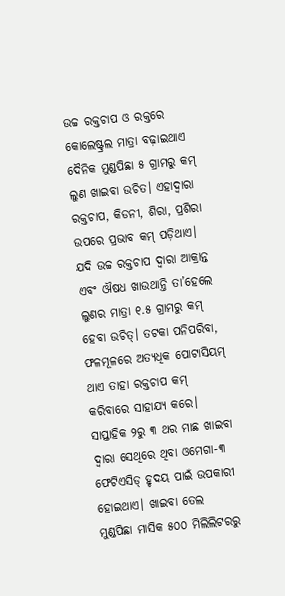ଉଚ୍ଚ ରକ୍ତଚାପ ଓ ରକ୍ତରେ କୋଲେଷ୍ଟ୍ରଲ ମାତ୍ରା ବଢ଼ାଇଥାଏ ଦୈନିକ ମୁଣ୍ଡପିଛା ୫ ଗ୍ରାମରୁ କମ୍‌ ଲୁଣ ଖାଇବା ଉଚିତ। ଏହାଦ୍ବାରା ରକ୍ତଚାପ, କିଡନୀ, ଶିରା, ପ୍ରଶିରା ଉପରେ ପ୍ରଭାବ କମ୍‌ ପଡ଼ିଥାଏ। ଯଦି ଉଚ୍ଚ ରକ୍ତଚାପ ଦ୍ବାରା ଆକ୍ରାନ୍ତ ଏବଂ ଔଷଧ ଖାଉଥାନ୍ତି ତା’ହେଲେ ଲୁଣର ମାତ୍ରା ୧.୫ ଗ୍ରାମରୁ କମ୍‌ ହେବା ଉଚିତ୍‌। ତଟକା ପନିପରିବା, ଫଳମୂଳରେ ଅତ୍ୟଧିକ ପୋଟାସିୟମ୍‌
ଥାଏ ତାହା ରକ୍ତଚାପ କମ୍‌ କରିବାରେ ସାହାଯ୍ୟ କରେ। ସାପ୍ତାହିକ ୨ରୁ ୩ ଥର ମାଛ ଖାଇବା ଦ୍ବାରା ସେଥିରେ ଥିବା ଓମେଗା-୩ ଫେଟିଏସିଡ୍‌ ହୃଦୟ ପାଇଁ ଉପକାରୀ ହୋଇଥାଏ। ଖାଇବା ତେଲ ମୁଣ୍ଡପିଛା ମାସିକ ୫୦୦ ମିଲିଲିଟରରୁ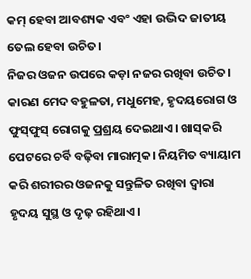କମ୍‌ ହେବା ଆବଶ୍ୟକ ଏବଂ ଏହା ଉଦ୍ଭିଦ ଜାତୀୟ ତେଲ ହେବା ଉଚିତ।
ନିଜର ଓଜନ ଉପରେ କଡ଼ା ନଜର ରଖିବା ଉଚିତ। କାରଣ ମେଦ ବହୁଳତା, ମଧୁମେହ, ହୃଦୟରୋଗ ଓ ଫୁସ୍‌ଫୁସ୍‌ ରୋଗକୁ ପ୍ରଶ୍ରୟ ଦେଇଥାଏ। ଖାସ୍‌କରି ପେଟରେ ଚର୍ବି ବଢ଼ିବା ମାରାତ୍ମକ। ନିୟମିତ ବ୍ୟାୟାମ କରି ଶରୀରର ଓଜନକୁ ସନ୍ତୁଳିତ ରଖିବା ଦ୍ବାରା ହୃଦୟ ସୁସ୍ଥ ଓ ଦୃଢ଼ ରହିଥାଏ।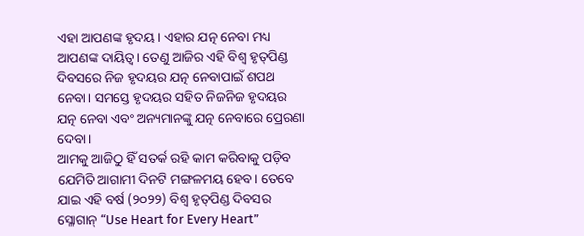ଏହା ଆପଣଙ୍କ ହୃଦୟ। ଏହାର ଯତ୍ନ ନେବା ମଧ୍ୟ ଆପଣଙ୍କ ଦାୟିତ୍ବ। ତେଣୁ ଆଜିର ଏହି ବିଶ୍ବ ହୃତ୍‌ପିଣ୍ଡ ଦିବସରେ ନିଜ ହୃଦୟର ଯତ୍ନ ନେବାପାଇଁ ଶପଥ ନେବା। ସମସ୍ତେ ହୃଦୟର ସହିତ ନିଜନିଜ ହୃଦୟର ଯତ୍ନ ନେବା ଏବଂ ଅନ୍ୟମାନଙ୍କୁ ଯତ୍ନ ନେବାରେ ପ୍ରେରଣା ଦେବା।
ଆମକୁ ଆଜିଠୁ ହିଁ ସତର୍କ ରହି କାମ କରିବାକୁ ପଡ଼ିବ ଯେମିତି ଆଗାମୀ ଦିନଟି ମଙ୍ଗଳମୟ ହେବ। ତେବେ ଯାଇ ଏହି ବର୍ଷ (୨୦୨୨) ବିଶ୍ବ ହୃତ୍‌ପିଣ୍ଡ ଦିବସର ସ୍ଳୋଗାନ୍‌ “Use Heart for Every Heart”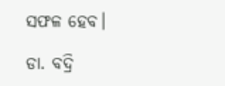ସଫଳ ହେବ।

ଡା. ବଦ୍ରି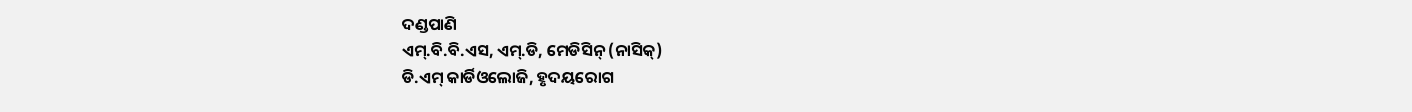ଦଣ୍ଡପାଣି
ଏମ୍‌.ବି.ବି.ଏସ, ଏମ୍‌.ଡି, ମେଡିସିନ୍‌ (ନାସିକ୍‌)
ଡି.ଏମ୍‌ କାର୍ଡିଓଲୋଜି, ହୃଦୟରୋଗ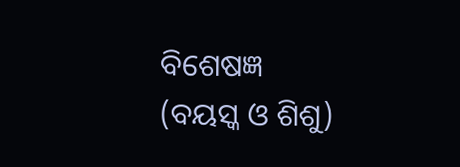ବିଶେଷଜ୍ଞ
(ବୟସ୍କ ଓ ଶିଶୁ)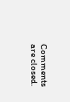Comments are closed.